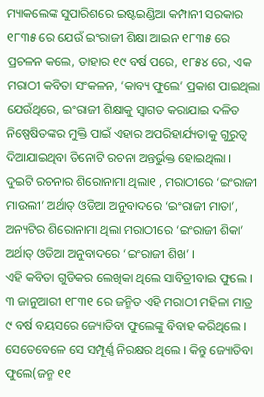ମ୍ୟାକଲେଙ୍କ ସୁପାରିଶରେ ଇଷ୍ଟଇଣ୍ଡିଆ କମ୍ପାନୀ ସରକାର ୧୮୩୫ ରେ ଯେଉଁ ଇଂରାଜୀ ଶିକ୍ଷା ଆଇନ ୧୮୩୫ ରେ ପ୍ରଚଳନ କଲେ, ତାହାର ୧୯ ବର୍ଷ ପରେ, ୧୮୫୪ ରେ, ଏକ ମରାଠୀ କବିତା ସଂକଳନ, ‘କାବ୍ୟ ଫୁଲେ’ ପ୍ରକାଶ ପାଇଥିଲା ଯେଉଁଥିରେ, ଇଂରାଜୀ ଶିକ୍ଷାକୁ ସ୍ଵାଗତ କରାଯାଇ ଦଳିତ ନିଷ୍ପେଷିତଙ୍କର ମୁକ୍ତି ପାଇଁ ଏହାର ଅପରିହାର୍ଯ୍ୟତାକୁ ଗୁରୁତ୍ବ ଦିଆଯାଇଥିବା ତିନୋଟି ରଚନା ଅନ୍ତର୍ଭୁକ୍ତ ହୋଇଥିଲା । ଦୁଇଟି ରଚନାର ଶିରୋନାମା ଥିଲା୧ , ମରାଠୀରେ ‘ଇଂରାଜୀ ମାଉଲୀ’ ଅର୍ଥାତ୍ ଓଡିଆ ଅନୁବାଦରେ ‘ଇଂରାଜୀ ମାତା’, ଅନ୍ୟଟିର ଶିରୋନାମା ଥିଲା ମରାଠୀରେ ‘ଇଂରାଜୀ ଶିକା’ ଅର୍ଥାତ୍ ଓଡିଆ ଅନୁବାଦରେ ‘ଇଂରାଜୀ ଶିଖ’ ।
ଏହି କବିତା ଗୁଡିକର ଲେଖିକା ଥିଲେ ସାବିତ୍ରୀବାଇ ଫୁଲେ । ୩ ଜାନୁଆରୀ ୧୮୩୧ ରେ ଜନ୍ମିତ ଏହି ମରାଠୀ ମହିଳା ମାତ୍ର ୯ ବର୍ଷ ବୟସରେ ଜ୍ୟୋତିବା ଫୁଲେଙ୍କୁ ବିବାହ କରିଥିଲେ । ସେତେବେଳେ ସେ ସମ୍ପୂର୍ଣ୍ଣ ନିରକ୍ଷର ଥିଲେ । କିନ୍ତୁ ଜ୍ୟୋତିବା ଫୁଲେ(ଜନ୍ମ ୧୧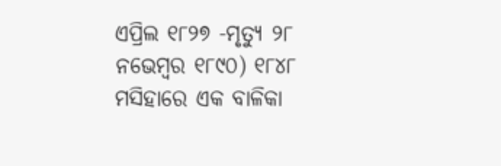ଏପ୍ରିଲ ୧୮୨୭ -ମୃତ୍ୟୁ ୨୮ ନଭେମ୍ବର ୧୮୯୦) ୧୮୪୮ ମସିହାରେ ଏକ ବାଳିକା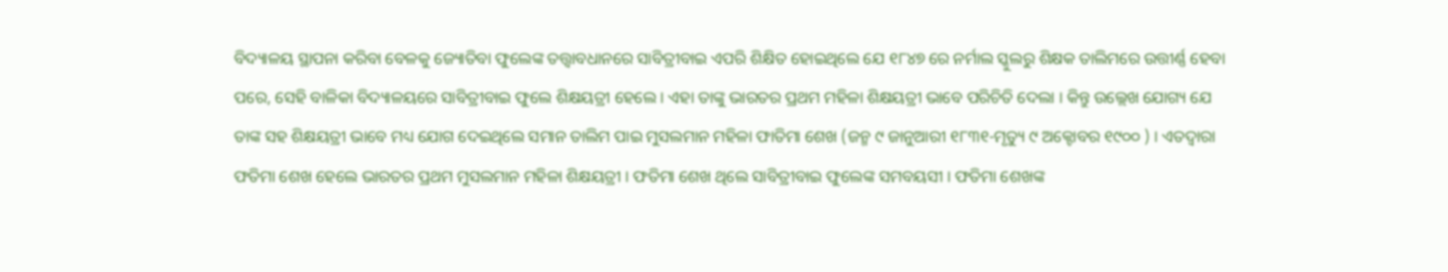ବିଦ୍ୟାଳୟ ସ୍ଥାପନା କରିବା ବେଳକୁ ଜ୍ୟୋତିବା ଫୁଲେଙ୍କ ତତ୍ତ୍ଵାବଧାନରେ ସାବିତ୍ରୀବାଇ ଏପରି ଶିକ୍ଷିତ ହୋଇଥିଲେ ଯେ ୧୮୪୭ ରେ ନର୍ମାଲ ସ୍କୁଲରୁ ଶିକ୍ଷକ ତାଲିମରେ ଉତ୍ତୀର୍ଣ୍ଣ ହେବା ପରେ, ସେହି ବାଳିକା ବିଦ୍ୟାଳୟରେ ସାବିତ୍ରୀବାଇ ଫୁଲେ ଶିକ୍ଷୟତ୍ରୀ ହେଲେ । ଏହା ତାଙ୍କୁ ଭାରତର ପ୍ରଥମ ମହିଳା ଶିକ୍ଷୟତ୍ରୀ ଭାବେ ପରିଚିତି ଦେଲା । କିନ୍ତୁ ଉଲ୍ଲେଖ ଯୋଗ୍ୟ ଯେ ତାଙ୍କ ସହ ଶିକ୍ଷୟତ୍ରୀ ଭାବେ ମଧ୍ୟ ଯୋଗ ଦେଇଥିଲେ ସମାନ ତାଲିମ ପାଇ ମୁସଲମାନ ମହିଳା ଫାତିମା ଶେଖ (ଜନ୍ମ ୯ ଜାନୁଆରୀ ୧୮୩୧-ମୃତ୍ୟୁ ୯ ଅକ୍ଟୋବର ୧୯୦୦ ) । ଏତଦ୍ଵାରା ଫତିମା ଶେଖ ହେଲେ ଭାରତର ପ୍ରଥମ ମୁସଲମାନ ମହିଳା ଶିକ୍ଷୟତ୍ରୀ । ଫତିମା ଶେଖ ଥିଲେ ସାବିତ୍ରୀବାଇ ଫୁଲେଙ୍କ ସମବୟସୀ । ଫତିମା ଶେଖଙ୍କ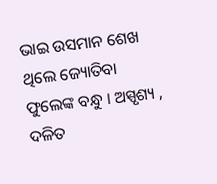ଭାଇ ଉସମାନ ଶେଖ ଥିଲେ ଜ୍ୟୋତିବା ଫୁଲେଙ୍କ ବନ୍ଧୁ । ଅସ୍ପୃଶ୍ୟ , ଦଳିତ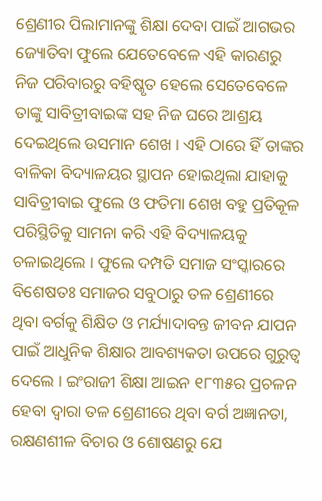ଶ୍ରେଣୀର ପିଲାମାନଙ୍କୁ ଶିକ୍ଷା ଦେବା ପାଇଁ ଆଗଭର ଜ୍ୟୋତିବା ଫୁଲେ ଯେତେବେଳେ ଏହି କାରଣରୁ ନିଜ ପରିବାରରୁ ବହିଷ୍କୃତ ହେଲେ ସେତେବେଳେ ତାଙ୍କୁ ସାବିତ୍ରୀବାଇଙ୍କ ସହ ନିଜ ଘରେ ଆଶ୍ରୟ ଦେଇଥିଲେ ଉସମାନ ଶେଖ । ଏହି ଠାରେ ହିଁ ତାଙ୍କର ବାଳିକା ବିଦ୍ୟାଳୟର ସ୍ଥାପନ ହୋଇଥିଲା ଯାହାକୁ ସାବିତ୍ରୀବାଇ ଫୁଲେ ଓ ଫତିମା ଶେଖ ବହୁ ପ୍ରତିକୂଳ ପରିସ୍ଥିତିକୁ ସାମନା କରି ଏହି ବିଦ୍ୟାଳୟକୁ ଚଳାଇଥିଲେ । ଫୁଲେ ଦମ୍ପତି ସମାଜ ସଂସ୍କାରରେ ବିଶେଷତଃ ସମାଜର ସବୁଠାରୁ ତଳ ଶ୍ରେଣୀରେ ଥିବା ବର୍ଗକୁ ଶିକ୍ଷିତ ଓ ମର୍ଯ୍ୟାଦାବନ୍ତ ଜୀବନ ଯାପନ ପାଇଁ ଆଧୁନିକ ଶିକ୍ଷାର ଆବଶ୍ୟକତା ଉପରେ ଗୁରୁତ୍ବ ଦେଲେ । ଇଂରାଜୀ ଶିକ୍ଷା ଆଇନ ୧୮୩୫ର ପ୍ରଚଳନ ହେବା ଦ୍ବାରା ତଳ ଶ୍ରେଣୀରେ ଥିବା ବର୍ଗ ଅଜ୍ଞାନତା, ରକ୍ଷଣଶୀଳ ବିଚାର ଓ ଶୋଷଣରୁ ଯେ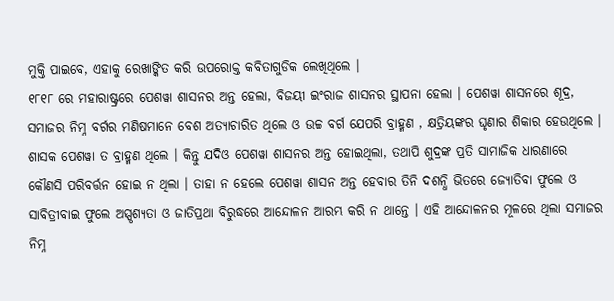ମୁକ୍ତି ପାଇବେ, ଏହାକୁ ରେଖାଙ୍କିତ କରି ଉପରୋକ୍ତ କବିତାଗୁଡିକ ଲେଖିଥିଲେ ।
୧୮୧୮ ରେ ମହାରାଷ୍ଟ୍ରରେ ପେଶୱା ଶାସନର ଅନ୍ତ ହେଲା, ବିଜୟୀ ଇଂରାଜ ଶାସନର ସ୍ଥାପନା ହେଲା । ପେଶୱା ଶାସନରେ ଶୂଦ୍ର, ସମାଜର ନିମ୍ନ ବର୍ଗର ମଣିଷମାନେ ବେଶ ଅତ୍ୟାଚାରିତ ଥିଲେ ଓ ଉଚ୍ଚ ବର୍ଗ ଯେପରି ବ୍ରାହ୍ମଣ , କ୍ଷତ୍ରିୟଙ୍କର ଘୃଣାର ଶିକାର ହେଉଥିଲେ । ଶାସକ ପେଶୱା ତ ବ୍ରାହ୍ମଣ ଥିଲେ । କିନ୍ତୁ ଯଦିଓ ପେଶୱା ଶାସନର ଅନ୍ତ ହୋଇଥିଲା, ତଥାପି ଶୁଦ୍ରଙ୍କ ପ୍ରତି ସାମାଜିକ ଧାରଣାରେ କୌଣସି ପରିବର୍ତ୍ତନ ହୋଇ ନ ଥିଲା । ତାହା ନ ହେଲେ ପେଶୱା ଶାସନ ଅନ୍ତ ହେବାର ତିନି ଦଶନ୍ଧି ଭିତରେ ଜ୍ୟୋତିବା ଫୁଲେ ଓ ସାବିତ୍ରୀବାଇ ଫୁଲେ ଅସ୍ପୃଶ୍ୟତା ଓ ଜାତିପ୍ରଥା ବିରୁଦ୍ଧରେ ଆନ୍ଦୋଳନ ଆରମ୍ଭ କରି ନ ଥାନ୍ତେ । ଏହି ଆନ୍ଦୋଳନର ମୂଳରେ ଥିଲା ସମାଜର ନିମ୍ନ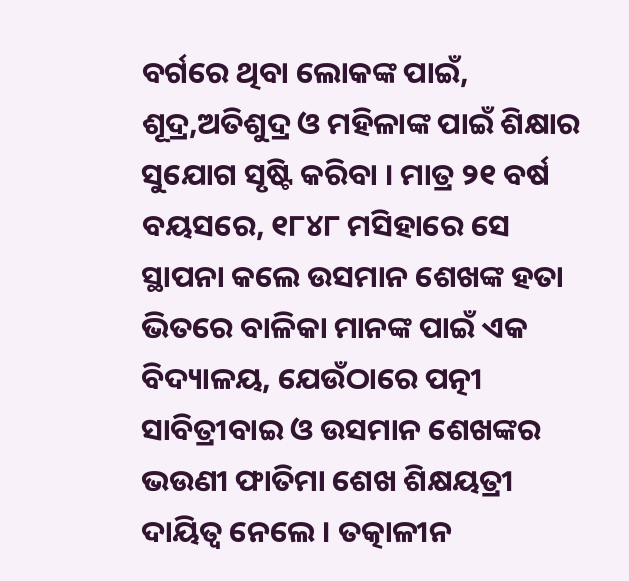ବର୍ଗରେ ଥିବା ଲୋକଙ୍କ ପାଇଁ, ଶୂଦ୍ର,ଅତିଶୁଦ୍ର ଓ ମହିଳାଙ୍କ ପାଇଁ ଶିକ୍ଷାର ସୁଯୋଗ ସୃଷ୍ଟି କରିବା । ମାତ୍ର ୨୧ ବର୍ଷ ବୟସରେ, ୧୮୪୮ ମସିହାରେ ସେ ସ୍ଥାପନା କଲେ ଉସମାନ ଶେଖଙ୍କ ହତା ଭିତରେ ବାଳିକା ମାନଙ୍କ ପାଇଁ ଏକ ବିଦ୍ୟାଳୟ, ଯେଉଁଠାରେ ପତ୍ନୀ ସାବିତ୍ରୀବାଇ ଓ ଉସମାନ ଶେଖଙ୍କର ଭଉଣୀ ଫାତିମା ଶେଖ ଶିକ୍ଷୟତ୍ରୀ ଦାୟିତ୍ଵ ନେଲେ । ତତ୍କାଳୀନ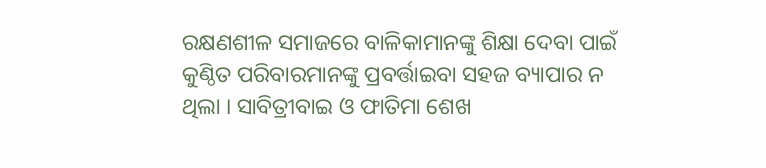ରକ୍ଷଣଶୀଳ ସମାଜରେ ବାଳିକାମାନଙ୍କୁ ଶିକ୍ଷା ଦେବା ପାଇଁ କୁଣ୍ଠିତ ପରିବାରମାନଙ୍କୁ ପ୍ରବର୍ତ୍ତାଇବା ସହଜ ବ୍ୟାପାର ନ ଥିଲା । ସାବିତ୍ରୀବାଇ ଓ ଫାତିମା ଶେଖ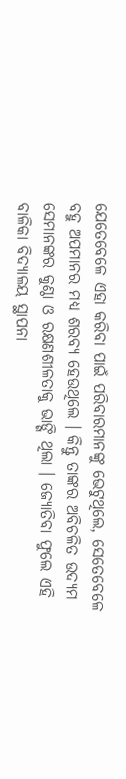ଯେତେବେଳେ ଏହା କରିବା ପାଇଁ ପରିବାରମାନଙ୍କୁ ଭେଟୁଥିଲେ, ସେତେବେଳେ ବହୁ ଅପମାନର ମଧ୍ୟ ଶରବ୍ୟ ହେଉଥିଲେ । କିନ୍ତୁ ତାଙ୍କର ଅବିଚଳିତ ଉଦ୍ୟମ ସେମାନଙ୍କର କୁଣ୍ଠା ଓ ରକ୍ଷଣଶୀଳତାକୁ ଭାଙ୍ଗି ଥିଲା । ଜ୍ୟୋତିବା ଫୁଲେ ଏହି ବାଳିକା ବିଦ୍ୟାଳୟ ସ୍ଥାପନା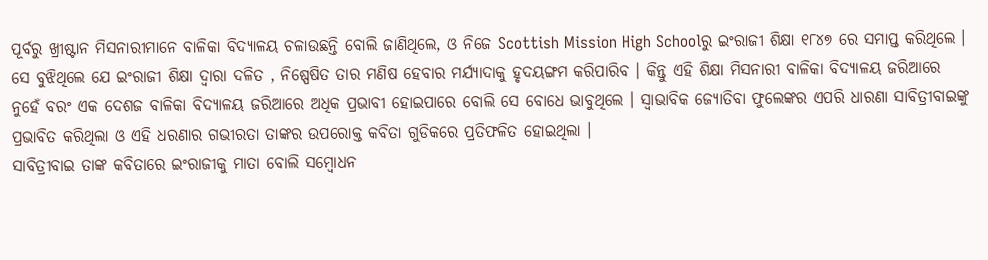ପୂର୍ବରୁ ଖ୍ରୀଷ୍ଟାନ ମିସନାରୀମାନେ ବାଳିକା ବିଦ୍ୟାଳୟ ଚଳାଉଛନ୍ତି ବୋଲି ଜାଣିଥିଲେ, ଓ ନିଜେ Scottish Mission High Schoolରୁ ଇଂରାଜୀ ଶିକ୍ଷା ୧୮୪୭ ରେ ସମାପ୍ତ କରିଥିଲେ । ସେ ବୁଝିଥିଲେ ଯେ ଇଂରାଜୀ ଶିକ୍ଷା ଦ୍ଵାରା ଦଳିତ , ନିଷ୍ପେଷିତ ତାର ମଣିଷ ହେବାର ମର୍ଯ୍ୟାଦାକୁ ହୃଦୟଙ୍ଗମ କରିପାରିବ । କିନ୍ତୁ ଏହି ଶିକ୍ଷା ମିସନାରୀ ବାଳିକା ବିଦ୍ୟାଳୟ ଜରିଆରେ ନୁହେଁ ବରଂ ଏକ ଦେଶଜ ବାଳିକା ବିଦ୍ୟାଳୟ ଜରିଆରେ ଅଧିକ ପ୍ରଭାବୀ ହୋଇପାରେ ବୋଲି ସେ ବୋଧେ ଭାବୁଥିଲେ । ସ୍ଵାଭାବିକ ଜ୍ୟୋତିବା ଫୁଲେଙ୍କର ଏପରି ଧାରଣା ସାବିତ୍ରୀବାଇଙ୍କୁ ପ୍ରଭାବିତ କରିଥିଲା ଓ ଏହି ଧରଣାର ଗଭୀରତା ତାଙ୍କର ଉପରୋକ୍ତ କବିତା ଗୁଡିକରେ ପ୍ରତିଫଳିତ ହୋଇଥିଲା ।
ସାବିତ୍ରୀବାଇ ତାଙ୍କ କବିତାରେ ଇଂରାଜୀକୁ ମାତା ବୋଲି ସମ୍ବୋଧନ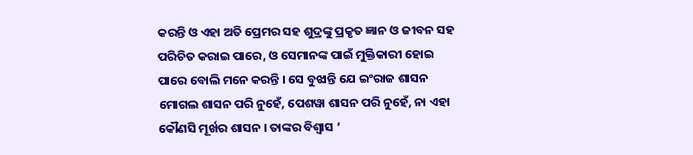କରନ୍ତି ଓ ଏହା ଅତି ପ୍ରେମର ସହ ଶୁଦ୍ରଙ୍କୁ ପ୍ରକୃତ ଜ୍ଞାନ ଓ ଜୀବନ ସହ ପରିଚିତ କରାଇ ପାରେ, ଓ ସେମାନଙ୍କ ପାଇଁ ମୁକ୍ତିକାରୀ ହୋଇ ପାରେ ବୋଲି ମନେ କରନ୍ତି । ସେ ବୁଝାନ୍ତି ଯେ ଇଂରାଜ ଶାସନ ମୋଗଲ ଶାସନ ପରି ନୁହେଁ, ପେଶୱା ଶାସନ ପରି ନୁହେଁ, ନା ଏହା କୌଣସି ମୂର୍ଖର ଶାସନ । ତାଙ୍କର ବିଶ୍ୱାସ ‘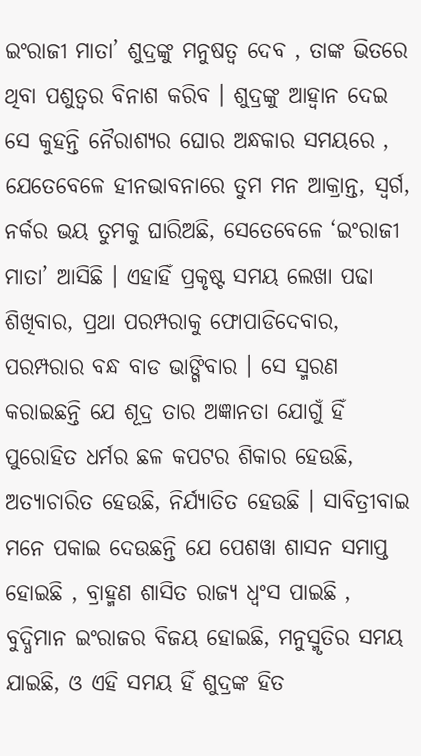ଇଂରାଜୀ ମାତା’ ଶୁଦ୍ରଙ୍କୁ ମନୁଷତ୍ଵ ଦେବ , ତାଙ୍କ ଭିତରେ ଥିବା ପଶୁତ୍ଵର ବିନାଶ କରିବ । ଶୁଦ୍ରଙ୍କୁ ଆହ୍ୱାନ ଦେଇ ସେ କୁହନ୍ତି ନୈରାଶ୍ୟର ଘୋର ଅନ୍ଧକାର ସମୟରେ , ଯେତେବେଳେ ହୀନଭାବନାରେ ତୁମ ମନ ଆକ୍ରାନ୍ତ, ସ୍ଵର୍ଗ, ନର୍କର ଭୟ ତୁମକୁ ଘାରିଅଛି, ସେତେବେଳେ ‘ଇଂରାଜୀ ମାତା’ ଆସିଛି । ଏହାହିଁ ପ୍ରକୃଷ୍ଟ ସମୟ ଲେଖା ପଢା ଶିଖିବାର, ପ୍ରଥା ପରମ୍ପରାକୁ ଫୋପାଡିଦେବାର, ପରମ୍ପରାର ବନ୍ଧ ବାଡ ଭାଙ୍ଗିବାର । ସେ ସ୍ମରଣ କରାଇଛନ୍ତି ଯେ ଶୂଦ୍ର ତାର ଅଜ୍ଞାନତା ଯୋଗୁଁ ହିଁ ପୁରୋହିତ ଧର୍ମର ଛଳ କପଟର ଶିକାର ହେଉଛି, ଅତ୍ୟାଚାରିତ ହେଉଛି, ନିର୍ଯ୍ୟାତିତ ହେଉଛି । ସାବିତ୍ରୀବାଇ ମନେ ପକାଇ ଦେଉଛନ୍ତି ଯେ ପେଶୱା ଶାସନ ସମାପ୍ତ ହୋଇଛି , ବ୍ରାହ୍ମଣ ଶାସିତ ରାଜ୍ୟ ଧ୍ୱଂସ ପାଇଛି , ବୁଦ୍ଧିମାନ ଇଂରାଜର ବିଜୟ ହୋଇଛି, ମନୁସ୍ମୃତିର ସମୟ ଯାଇଛି, ଓ ଏହି ସମୟ ହିଁ ଶୁଦ୍ରଙ୍କ ହିତ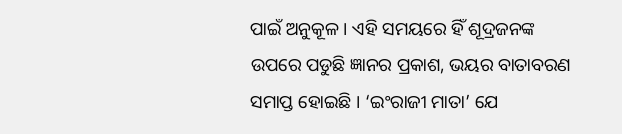ପାଇଁ ଅନୁକୂଳ । ଏହି ସମୟରେ ହିଁ ଶୂଦ୍ରଜନଙ୍କ ଉପରେ ପଡୁଛି ଜ୍ଞାନର ପ୍ରକାଶ, ଭୟର ବାତାବରଣ ସମାପ୍ତ ହୋଇଛି । ‘ଇଂରାଜୀ ମାତା’ ଯେ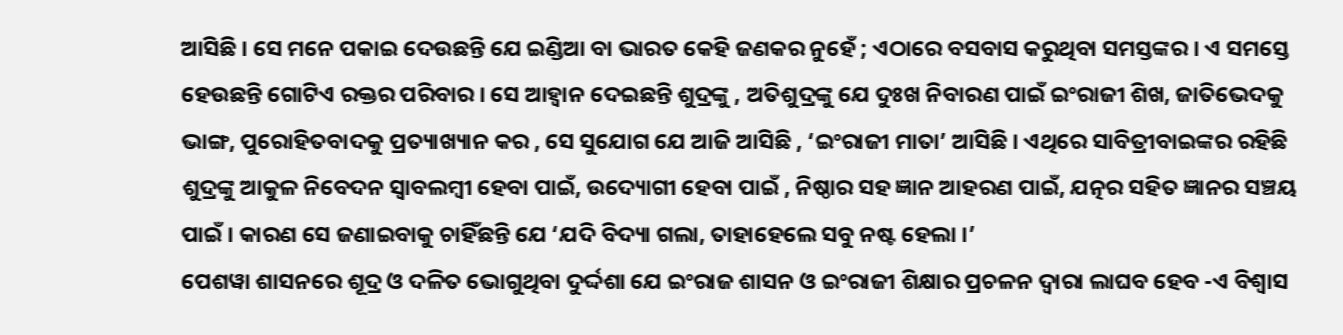ଆସିଛି । ସେ ମନେ ପକାଇ ଦେଉଛନ୍ତି ଯେ ଇଣ୍ଡିଆ ବା ଭାରତ କେହି ଜଣକର ନୁହେଁ ; ଏଠାରେ ବସବାସ କରୁଥିବା ସମସ୍ତଙ୍କର । ଏ ସମସ୍ତେ ହେଉଛନ୍ତି ଗୋଟିଏ ରକ୍ତର ପରିବାର । ସେ ଆହ୍ୱାନ ଦେଇଛନ୍ତି ଶୁଦ୍ରଙ୍କୁ , ଅତିଶୁଦ୍ରଙ୍କୁ ଯେ ଦୁଃଖ ନିବାରଣ ପାଇଁ ଇଂରାଜୀ ଶିଖ, ଜାତିଭେଦକୁ ଭାଙ୍ଗ, ପୁରୋହିତବାଦକୁ ପ୍ରତ୍ୟାଖ୍ୟାନ କର , ସେ ସୁଯୋଗ ଯେ ଆଜି ଆସିଛି , ‘ଇଂରାଜୀ ମାତା’ ଆସିଛି । ଏଥିରେ ସାବିତ୍ରୀବାଇଙ୍କର ରହିଛି ଶୁଦ୍ରଙ୍କୁ ଆକୁଳ ନିବେଦନ ସ୍ଵାବଲମ୍ବୀ ହେବା ପାଇଁ, ଉଦ୍ୟୋଗୀ ହେବା ପାଇଁ , ନିଷ୍ଠାର ସହ ଜ୍ଞାନ ଆହରଣ ପାଇଁ, ଯତ୍ନର ସହିତ ଜ୍ଞାନର ସଞ୍ଚୟ ପାଇଁ । କାରଣ ସେ ଜଣାଇବାକୁ ଚାହିଁଛନ୍ତି ଯେ ‘ଯଦି ବିଦ୍ୟା ଗଲା, ତାହାହେଲେ ସବୁ ନଷ୍ଟ ହେଲା ।’
ପେଶୱା ଶାସନରେ ଶୂଦ୍ର ଓ ଦଳିତ ଭୋଗୁଥିବା ଦୁର୍ଦ୍ଦଶା ଯେ ଇଂରାଜ ଶାସନ ଓ ଇଂରାଜୀ ଶିକ୍ଷାର ପ୍ରଚଳନ ଦ୍ୱାରା ଲାଘବ ହେବ -ଏ ବିଶ୍ବାସ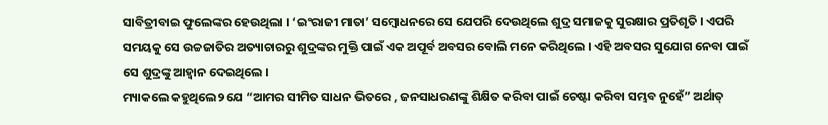ସାବିତ୍ରୀବାଇ ଫୁଲେଙ୍କର ହେଉଥିଲା । ‘ଇଂରାଜୀ ମାତା’ ସମ୍ବୋଧନରେ ସେ ଯେପରି ଦେଉଥିଲେ ଶୁଦ୍ର ସମାଜକୁ ସୁରକ୍ଷାର ପ୍ରତିଶୃତି । ଏପରି ସମୟକୁ ସେ ଉଚ୍ଚଜାତିର ଅତ୍ୟାଚାରରୁ ଶୁଦ୍ରଙ୍କର ମୁକ୍ତି ପାଇଁ ଏକ ଅପୂର୍ବ ଅବସର ବୋଲି ମନେ କରିଥିଲେ । ଏହି ଅବସର ସୁଯୋଗ ନେବା ପାଇଁ ସେ ଶୁଦ୍ରଙ୍କୁ ଆହ୍ବାନ ଦେଇଥିଲେ ।
ମ୍ୟାକଲେ କହୁଥିଲେ୨ ଯେ “ଆମର ସୀମିତ ସାଧନ ଭିତରେ , ଜନସାଧରଣଙ୍କୁ ଶିକ୍ଷିତ କରିବା ପାଇଁ ଚେଷ୍ଟା କରିବା ସମ୍ଭବ ନୁହେଁ” ଅର୍ଥାତ୍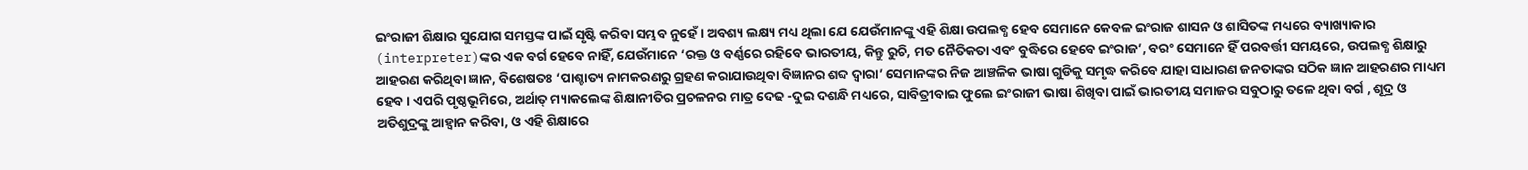ଇଂରାଜୀ ଶିକ୍ଷାର ସୁଯୋଗ ସମସ୍ତଙ୍କ ପାଇଁ ସୃଷ୍ଟି କରିବା ସମ୍ଭବ ନୁହେଁ । ଅବଶ୍ୟ ଲକ୍ଷ୍ୟ ମଧ୍ୟ ଥିଲା ଯେ ଯେଉଁମାନଙ୍କୁ ଏହି ଶିକ୍ଷା ଉପଲବ୍ଧ ହେବ ସେମାନେ କେବଳ ଇଂରାଜ ଶାସନ ଓ ଶାସିତଙ୍କ ମଧ୍ୟରେ ବ୍ୟାଖ୍ୟାକାର (interpreter)ଙ୍କର ଏକ ବର୍ଗ ହେବେ ନାହିଁ, ଯେଉଁମାନେ ‘ରକ୍ତ ଓ ବର୍ଣ୍ଣରେ ରହିବେ ଭାରତୀୟ, କିନ୍ତୁ ରୁଚି, ମତ ନୈତିକତା ଏବଂ ବୁଦ୍ଧିରେ ହେବେ ଇଂରାଜ’, ବରଂ ସେମାନେ ହିଁ ପରବର୍ତ୍ତୀ ସମୟରେ, ଉପଲବ୍ଧ ଶିକ୍ଷାରୁ ଆହରଣ କରିଥିବା ଜ୍ଞାନ, ବିଶେଷତଃ ‘ପାଶ୍ଚାତ୍ୟ ନାମକରଣରୁ ଗ୍ରହଣ କରାଯାଉଥିବା ବିଜ୍ଞାନର ଶବ୍ଦ ଦ୍ଵାରା’ ସେମାନଙ୍କର ନିଜ ଆଞ୍ଚଳିକ ଭାଷା ଗୁଡିକୁ ସମୃଦ୍ଧ କରିବେ ଯାହା ସାଧାରଣ ଜନତାଙ୍କର ସଠିକ ଜ୍ଞାନ ଆହରଣର ମାଧ୍ୟମ ହେବ । ଏପରି ପୃଷ୍ଠଭୂମିରେ, ଅର୍ଥାତ୍ ମ୍ୟାକଲେଙ୍କ ଶିକ୍ଷାନୀତିର ପ୍ରଚଳନର ମାତ୍ର ଦେଢ -ଦୁଇ ଦଶନ୍ଧି ମଧ୍ୟରେ, ସାବିତ୍ରୀବାଇ ଫୁଲେ ଇଂରାଜୀ ଭାଷା ଶିଖିବା ପାଇଁ ଭାରତୀୟ ସମାଜର ସବୁଠାରୁ ତଳେ ଥିବା ବର୍ଗ , ଶୂଦ୍ର ଓ ଅତିଶୁଦ୍ରଙ୍କୁ ଆହ୍ୱାନ କରିବା, ଓ ଏହି ଶିକ୍ଷାରେ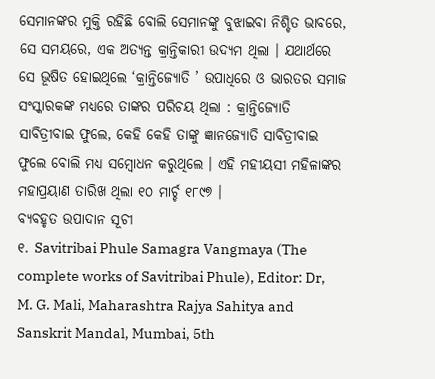ସେମାନଙ୍କର ମୁକ୍ତି ରହିଛି ବୋଲି ସେମାନଙ୍କୁ ବୁଝାଇବା ନିଶ୍ଚିତ ଭାବରେ, ସେ ସମୟରେ, ଏକ ଅତ୍ୟନ୍ତ କ୍ରାନ୍ତିକାରୀ ଉଦ୍ୟମ ଥିଲା । ଯଥାର୍ଥରେ ସେ ଭୂଷିତ ହୋଇଥିଲେ ‘କ୍ରାନ୍ତିଜ୍ୟୋତି ’ ଉପାଧିରେ ଓ ଭାରତର ସମାଜ ସଂସ୍କାରକଙ୍କ ମଧ୍ୟରେ ତାଙ୍କର ପରିଚୟ ଥିଲା : କ୍ରାନ୍ତିଜ୍ୟୋତି ସାବିତ୍ରୀବାଇ ଫୁଲେ, କେହି କେହି ତାଙ୍କୁ ଜ୍ଞାନଜ୍ୟୋତି ସାବିତ୍ରୀବାଇ ଫୁଲେ ବୋଲି ମଧ୍ୟ ସମ୍ବୋଧନ କରୁଥିଲେ । ଏହି ମହୀୟସୀ ମହିଳାଙ୍କର ମହାପ୍ରୟାଣ ତାରିଖ ଥିଲା ୧୦ ମାର୍ଚ୍ଚ ୧୮୯୭ ।
ବ୍ୟବହୃତ ଉପାଦାନ ସୂଚୀ
୧. Savitribai Phule Samagra Vangmaya (The complete works of Savitribai Phule), Editor: Dr, M. G. Mali, Maharashtra Rajya Sahitya and Sanskrit Mandal, Mumbai, 5th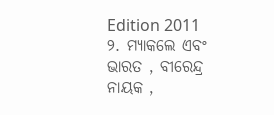Edition 2011
୨. ମ୍ୟାକଲେ ଏବଂ ଭାରତ , ବୀରେନ୍ଦ୍ର ନାୟକ ,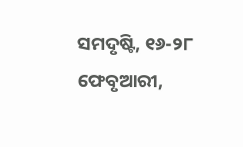ସମଦୃଷ୍ଟି, ୧୬-୨୮ ଫେବୃଆରୀ,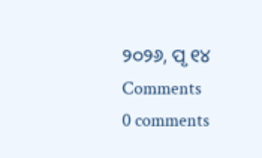୨୦୨୬, ପୃ ୧୪
Comments
0 comments